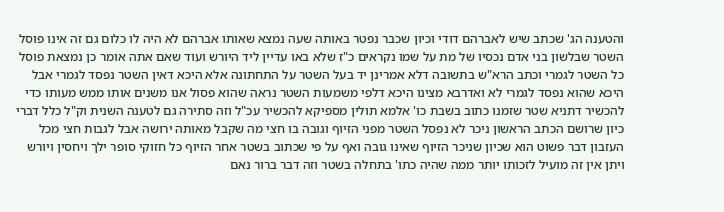והטענה הג' שכתב שיש לאברהם דודי וכיון שכבר נפטר באותה שעה נמצא שאותו אברהם לא היה לו כלום גם זה אינו פוסל השטר שבלשון בני אדם נכסיו של מת על שמו נקראים כ"ז שלא באו עדיין ליד היורש ועוד שאם אתה אומר כן נמצאת פוסל כל השטר לגמרי וכתב הרא"ש בתשובה דלא אמרינן יד בעל השטר על התחתונה אלא היכא דאין השטר נפסד לגמרי אבל היכא שהוא נפסד לגמרי לא ואדרבא מצינו היכא דלפי משמעות השטר נראה שהוא פסול אנו משנים אותו ממש מעותו כדי להכשיר דתניא שטר שזמנו כתוב בשבת כו' אלמא תולין מספיקא להכשיר עכ"ל וזה סתירה גם לטענה השנית וק"ל כלל דברי כיון שרושם הכתב הראשון ניכר לא נפסל השטר מפני הזיוף וגובה בו חצי מה שקבל מאותה ירושה אבל לגבות חצי מכל העזבון דבר פשוט הוא שכיון שניכר הזיוף שאינו גובה ואף על פי שכתוב בשטר אחר הזיוף כל חזוקי סופר ילך ויחסין ויורש ויתן אין זה מועיל לזכותו יותר ממה שהיה כתו' בתחלה בשטר וזה דבר ברור נאם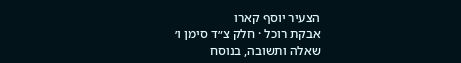הצעיר יוסף קארו
אבקת רוכל · חלק צ״ד סימן ו׳
שאלה ותשובה, בנוסח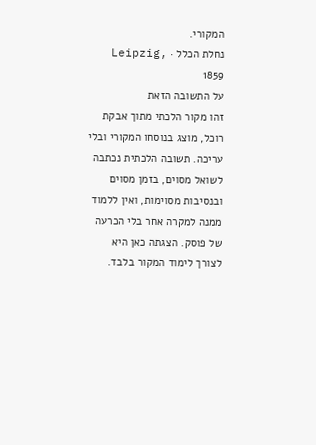המקורי.
נחלת הכלל · Leipzig, 1859
על התשובה הזאת
זהו מקור הלכתי מתוך אבקת רוכל, מוצג בנוסחו המקורי ובלי עריכה. תשובה הלכתית נכתבה לשואל מסוים, בזמן מסוים ובנסיבות מסוימות, ואין ללמוד ממנה למקרה אחר בלי הכרעה של פוסק. הצגתה כאן היא לצורך לימוד המקור בלבד.